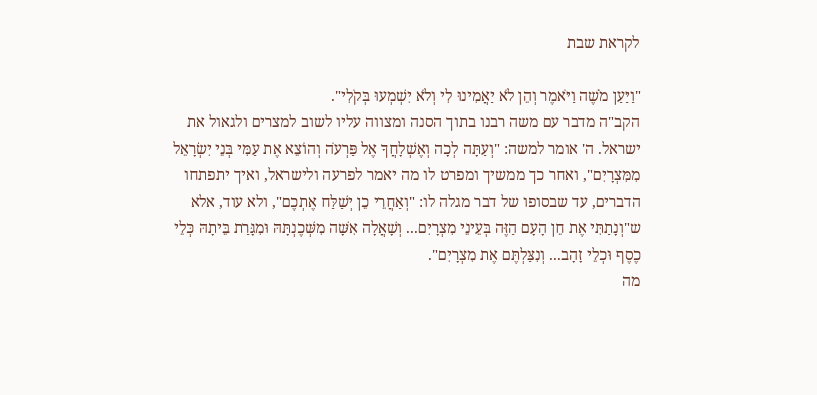לקראת שבת

"וַיַּעַן מֹשֶׁה וַיֹּאמֶר וְהֵן לֹא יַאֲמִינוּ לִי וְלֹא יִשְׁמְעוּ בְּקֹלִי".
הקב"ה מדבר עם משה רבנו בתוך הסנה ומצווה עליו לשוב למצרים ולגאול את ישראל. ה' אומר למשה: "וְעַתָּה לְכָה וְאֶשְׁלָחֲךָ אֶל פַּרְעֹה וְהוֹצֵא אֶת עַמִּי בְּנֵי יִשְׂרָאֵל מִמִּצְרָיִם", ואחר כך ממשיך ומפרט לו מה יאמר לפרעה ולישראל, ואיך יתפתחו הדברים, עד שבסופו של דבר מגלה לו: "וְאַחֲרֵי כֵן יְשַׁלַּח אֶתְכֶם", ולא עוד, אלא ש"וְנָתַתִּי אֶת חֵן הָעָם הַזֶּה בְּעֵינֵי מִצְרָיִם... וְשָׁאֲלָה אִשָּׁה מִשְּׁכֶנְתָּהּ וּמִגָּרַת בֵּיתָהּ כְּלֵי כֶסֶף וּכְלֵי זָהָב... וְנִצַּלְתֶּם אֶת מִצְרָיִם".
מה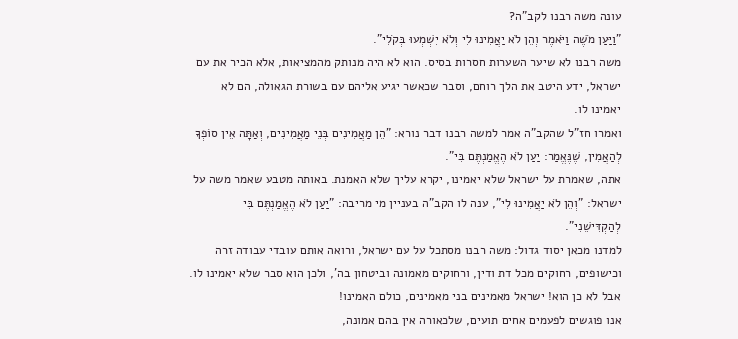עונה משה רבנו לקב"ה?
"וַיַּעַן מֹשֶׁה וַיֹּאמֶר וְהֵן לֹא יַאֲמִינוּ לִי וְלֹא יִשְׁמְעוּ בְּקֹלִי".
משה רבנו לא שיער השערות חסרות בסיס. הוא לא היה מנותק מהמציאות, אלא הכיר את עם ישראל, ידע היטב את הלך רוחם, וסבר שכאשר יגיע אליהם עם בשורת הגאולה, הם לא יאמינו לו.
ואמרו חז"ל שהקב"ה אמר למשה רבנו דבר נורא: "הֵן מַאֲמִינִים בְּנֵי מַאֲמִינִים, וְאַתָּה אֵין סוֹפְךָ לְהַאֲמִין, שֶׁנֶּאֱמַר: יַעַן לֹא הֶאֱמַנְתֶּם בִּי".
אתה, שאמרת על ישראל שלא יאמינו, יקרא עליך שלא האמנת. באותה מטבע שאמר משה על ישראל: "וְהֵן לֹא יַאֲמִינוּ לִי", ענה לו הקב"ה בעניין מי מריבה: "יַעַן לֹא הֶאֱמַנְתֶּם בִּי לְהַקְדִּישֵׁנִי".
למדנו מכאן יסוד גדול: משה רבנו מסתכל על עם ישראל, ורואה אותם עובדי עבודה זרה וכישופים, רחוקים מכל דת ודין, ורחוקים מאמונה וביטחון בה', ולכן הוא סבר שלא יאמינו לו.
אבל לא כן הוא! ישראל מאמינים בני מאמינים, כולם האמינו!
אנו פוגשים לפעמים אחים תועים, שלכאורה אין בהם אמונה,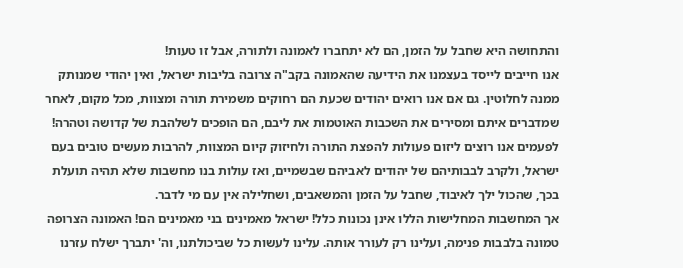והתחושה היא שחבל על הזמן, הם לא יתחברו לאמונה ולתורה, אבל זו טעות!
אנו חייבים לייסד בעצמנו את הידיעה שהאמונה בקב"ה צרובה בליבות ישראל, ואין יהודי שמנותק ממנה לחלוטין. גם אם אנו רואים יהודים שכעת הם רחוקים משמירת תורה ומצוות, מכל מקום, לאחר שמדברים איתם ומסירים את השכבות האוטמות את ליבם, הם הופכים לשלהבת של קדושה וטהרה!
לפעמים אנו רוצים ליזום פעולות להפצת התורה ולחיזוק קיום המצוות, להרבות מעשים טובים בעם ישראל, ולקרב לבבותיהם של יהודים לאביהם שבשמיים, ואז עולות בנו מחשבות שלא תהיה תועלת בכך, שהכול ילך לאיבוד, שחבל על הזמן והמשאבים, ושחלילה אין עם מי לדבר.
אך המחשבות המחלישות הללו אינן נכונות כלל! ישראל מאמינים בני מאמינים הם! האמונה הצרופה טמונה בלבבות פנימה, ועלינו רק לעורר אותה. עלינו לעשות כל שביכולתנו, וה' יתברך ישלח עזרנו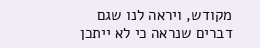מקודש, ויראה לנו שגם דברים שנראה כי לא ייתכן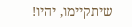שיתקיימו, יהיו!